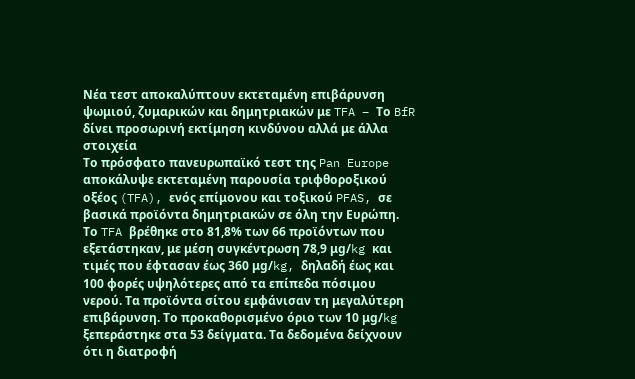Νέα τεστ αποκαλύπτουν εκτεταμένη επιβάρυνση ψωμιού, ζυμαρικών και δημητριακών με TFA – Το BfR δίνει προσωρινή εκτίμηση κινδύνου αλλά με άλλα στοιχεία
Το πρόσφατο πανευρωπαϊκό τεστ της Pan Europe απoκάλυψε εκτεταμένη παρουσία τριφθοροξικού οξέος (TFA), ενός επίμονου και τοξικού PFAS, σε βασικά προϊόντα δημητριακών σε όλη την Ευρώπη. Το TFA βρέθηκε στο 81,8% των 66 προϊόντων που εξετάστηκαν, με μέση συγκέντρωση 78,9 μg/kg και τιμές που έφτασαν έως 360 μg/kg, δηλαδή έως και 100 φορές υψηλότερες από τα επίπεδα πόσιμου νερού. Τα προϊόντα σίτου εμφάνισαν τη μεγαλύτερη επιβάρυνση. Το προκαθορισμένο όριο των 10 μg/kg ξεπεράστηκε στα 53 δείγματα. Τα δεδομένα δείχνουν ότι η διατροφή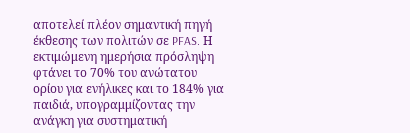αποτελεί πλέον σημαντική πηγή έκθεσης των πολιτών σε PFAS. Η εκτιμώμενη ημερήσια πρόσληψη φτάνει το 70% του ανώτατου ορίου για ενήλικες και το 184% για παιδιά, υπογραμμίζοντας την ανάγκη για συστηματική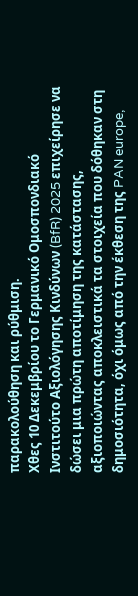παρακολούθηση και ρύθμιση.
Χθες 10 Δεκεμβρίου το Γερμανικό Ομοσπονδιακό Ινστιτούτο Αξιολόγησης Κινδύνων (BfR) 2025 επιχείρησε να δώσει μια πρώτη αποτίμηση της κατάστασης, αξιοποιώντας αποκλειστικά τα στοιχεία που δόθηκαν στη δημοσιότητα, όχι όμως από την έκθεση της PAN europe,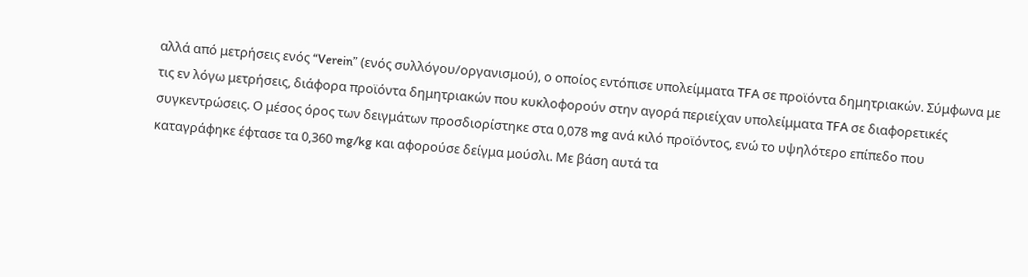αλλά από μετρήσεις ενός “Verein” (ενός συλλόγου/οργανισμού), ο οποίος εντόπισε υπολείμματα TFA σε προϊόντα δημητριακών. Σύμφωνα με τις εν λόγω μετρήσεις, διάφορα προϊόντα δημητριακών που κυκλοφορούν στην αγορά περιείχαν υπολείμματα TFA σε διαφορετικές συγκεντρώσεις. Ο μέσος όρος των δειγμάτων προσδιορίστηκε στα 0,078 mg ανά κιλό προϊόντος, ενώ το υψηλότερο επίπεδο που καταγράφηκε έφτασε τα 0,360 mg/kg και αφορούσε δείγμα μούσλι. Με βάση αυτά τα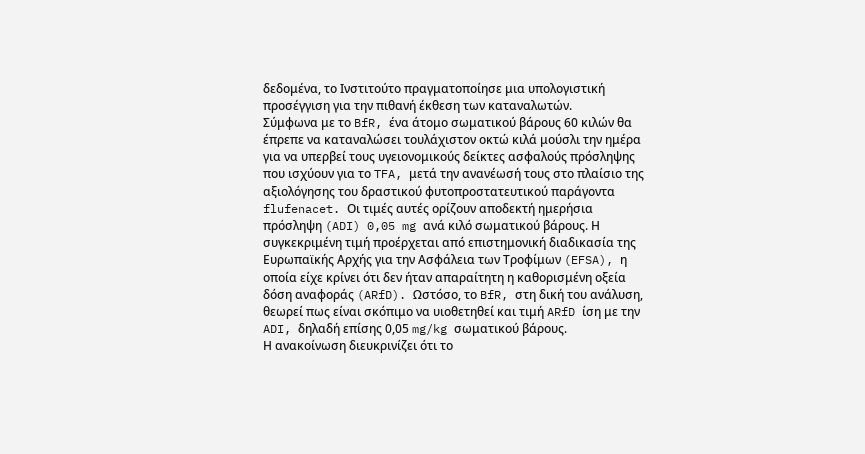δεδομένα, το Ινστιτούτο πραγματοποίησε μια υπολογιστική προσέγγιση για την πιθανή έκθεση των καταναλωτών.
Σύμφωνα με το BfR, ένα άτομο σωματικού βάρους 60 κιλών θα έπρεπε να καταναλώσει τουλάχιστον οκτώ κιλά μούσλι την ημέρα για να υπερβεί τους υγειονομικούς δείκτες ασφαλούς πρόσληψης που ισχύουν για το TFA, μετά την ανανέωσή τους στο πλαίσιο της αξιολόγησης του δραστικού φυτοπροστατευτικού παράγοντα flufenacet. Οι τιμές αυτές ορίζουν αποδεκτή ημερήσια πρόσληψη (ADI) 0,05 mg ανά κιλό σωματικού βάρους. Η συγκεκριμένη τιμή προέρχεται από επιστημονική διαδικασία της Ευρωπαϊκής Αρχής για την Ασφάλεια των Τροφίμων (EFSA), η οποία είχε κρίνει ότι δεν ήταν απαραίτητη η καθορισμένη οξεία δόση αναφοράς (ARfD). Ωστόσο, το BfR, στη δική του ανάλυση, θεωρεί πως είναι σκόπιμο να υιοθετηθεί και τιμή ARfD ίση με την ADI, δηλαδή επίσης 0,05 mg/kg σωματικού βάρους.
Η ανακοίνωση διευκρινίζει ότι το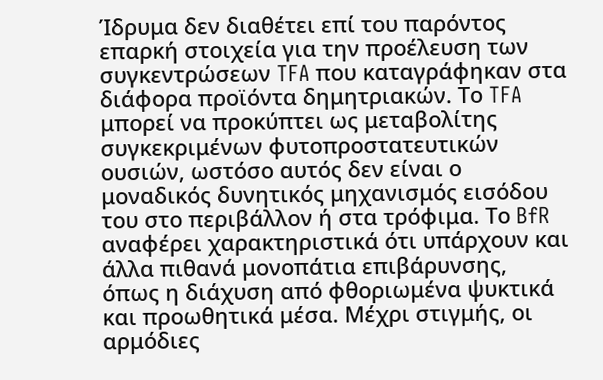Ίδρυμα δεν διαθέτει επί του παρόντος επαρκή στοιχεία για την προέλευση των συγκεντρώσεων TFA που καταγράφηκαν στα διάφορα προϊόντα δημητριακών. Το TFA μπορεί να προκύπτει ως μεταβολίτης συγκεκριμένων φυτοπροστατευτικών ουσιών, ωστόσο αυτός δεν είναι ο μοναδικός δυνητικός μηχανισμός εισόδου του στο περιβάλλον ή στα τρόφιμα. Το BfR αναφέρει χαρακτηριστικά ότι υπάρχουν και άλλα πιθανά μονοπάτια επιβάρυνσης, όπως η διάχυση από φθοριωμένα ψυκτικά και προωθητικά μέσα. Μέχρι στιγμής, οι αρμόδιες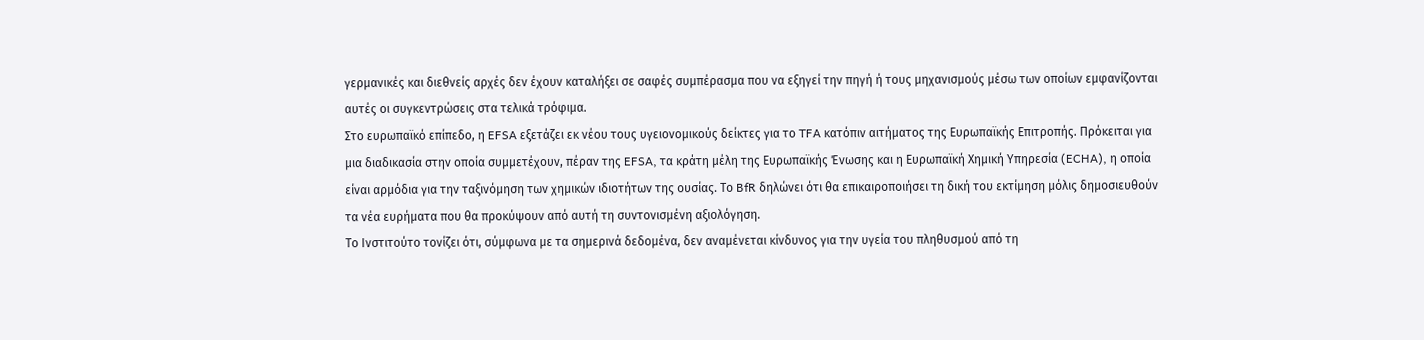γερμανικές και διεθνείς αρχές δεν έχουν καταλήξει σε σαφές συμπέρασμα που να εξηγεί την πηγή ή τους μηχανισμούς μέσω των οποίων εμφανίζονται αυτές οι συγκεντρώσεις στα τελικά τρόφιμα.
Στο ευρωπαϊκό επίπεδο, η EFSA εξετάζει εκ νέου τους υγειονομικούς δείκτες για το TFA κατόπιν αιτήματος της Ευρωπαϊκής Επιτροπής. Πρόκειται για μια διαδικασία στην οποία συμμετέχουν, πέραν της EFSA, τα κράτη μέλη της Ευρωπαϊκής Ένωσης και η Ευρωπαϊκή Χημική Υπηρεσία (ECHA), η οποία είναι αρμόδια για την ταξινόμηση των χημικών ιδιοτήτων της ουσίας. Το BfR δηλώνει ότι θα επικαιροποιήσει τη δική του εκτίμηση μόλις δημοσιευθούν τα νέα ευρήματα που θα προκύψουν από αυτή τη συντονισμένη αξιολόγηση.
Το Ινστιτούτο τονίζει ότι, σύμφωνα με τα σημερινά δεδομένα, δεν αναμένεται κίνδυνος για την υγεία του πληθυσμού από τη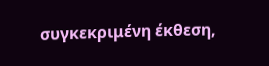συγκεκριμένη έκθεση,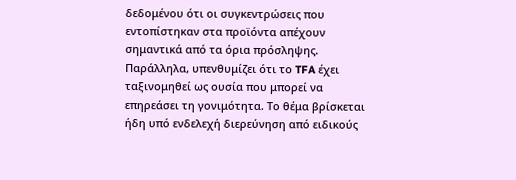δεδομένου ότι οι συγκεντρώσεις που εντοπίστηκαν στα προϊόντα απέχουν σημαντικά από τα όρια πρόσληψης. Παράλληλα, υπενθυμίζει ότι το TFA έχει ταξινομηθεί ως ουσία που μπορεί να επηρεάσει τη γονιμότητα. Το θέμα βρίσκεται ήδη υπό ενδελεχή διερεύνηση από ειδικούς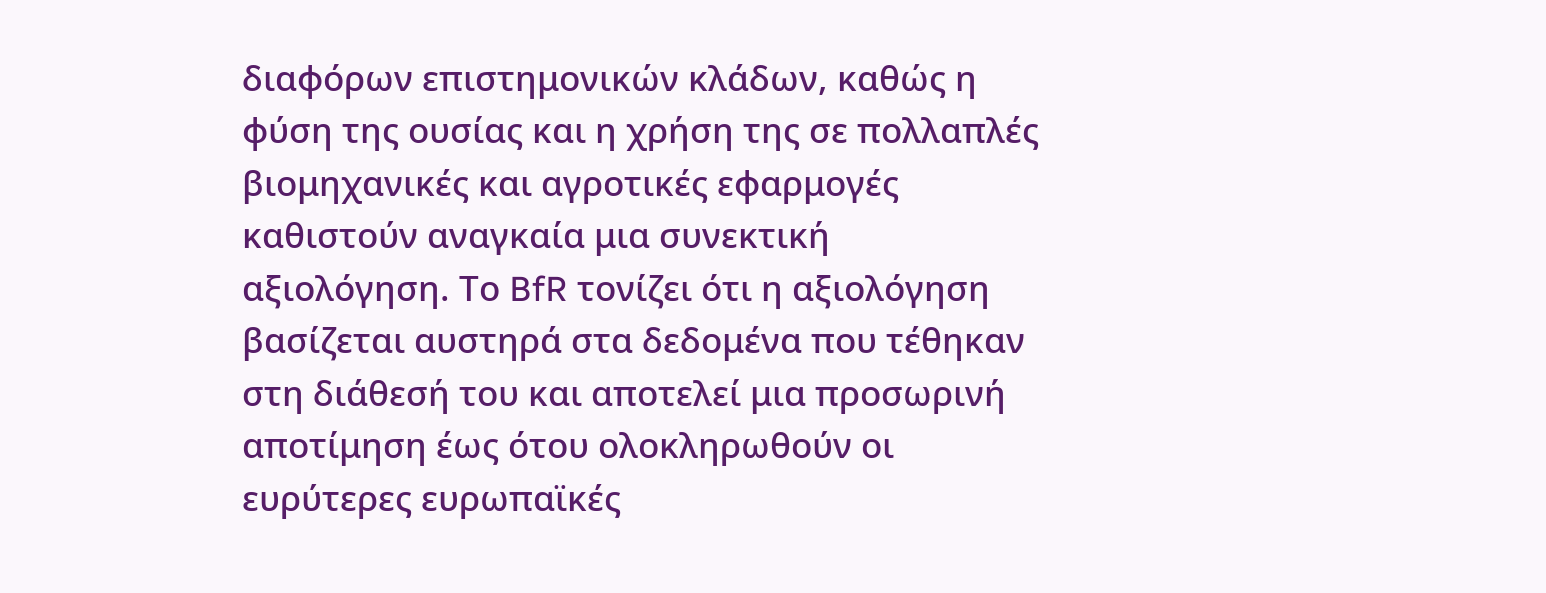διαφόρων επιστημονικών κλάδων, καθώς η φύση της ουσίας και η χρήση της σε πολλαπλές βιομηχανικές και αγροτικές εφαρμογές καθιστούν αναγκαία μια συνεκτική αξιολόγηση. Το BfR τονίζει ότι η αξιολόγηση βασίζεται αυστηρά στα δεδομένα που τέθηκαν στη διάθεσή του και αποτελεί μια προσωρινή αποτίμηση έως ότου ολοκληρωθούν οι ευρύτερες ευρωπαϊκές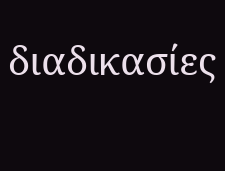διαδικασίες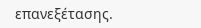επανεξέτασης.